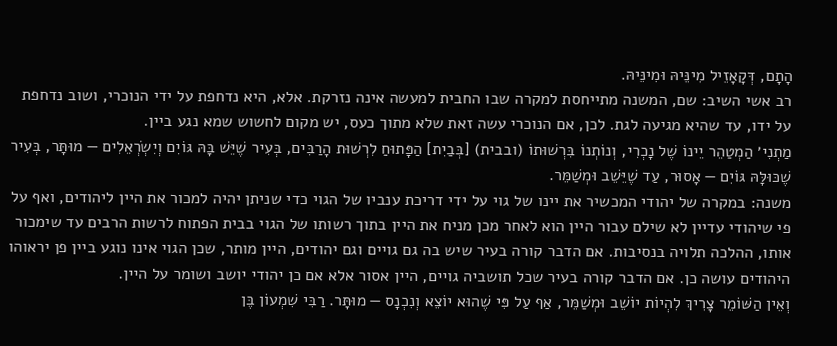הָתָם, דְּקָאָזֵיל מִינֵּיהּ וּמִינֵּיהּ.
רב אשי השיב: שם, המשנה מתייחסת למקרה שבו החבית למעשה אינה נזרקת. אלא, היא נדחפת על ידי הנוכרי, ושוב נדחפת על ידו, עד שהיא מגיעה לגת. לכן, אם הנוכרי עשה זאת שלא מתוך כעס, יש מקום לחשוש שמא נגע ביין.
מַתְנִי׳ הַמְטַהֵר יֵינוֹ שֶׁל נׇכְרִי, וְנוֹתְנוֹ בִּרְשׁוּתוֹ (ובבית) [בְּבַיִת] הַפָּתוּחַ לִרְשׁוּת הָרַבִּים, בְּעִיר שֶׁיֵּשׁ בָּהּ גּוֹיִם וְיִשְׂרְאֵלִים — מוּתָּר, בְּעִיר שֶׁכּוּלָּהּ גּוֹיִם — אָסוּר, עַד שֶׁיֵּשֵׁב וּמְשַׁמֵּר.
משנה: במקרה של יהודי המכשיר את יינו של גוי על ידי דריכת ענביו של הגוי כדי שניתן יהיה למכור את היין ליהודים, ואף על פי שיהודי עדיין לא שילם עבור היין הוא לאחר מכן מניח את היין בתוך רשותו של הגוי בבית הפתוח לרשות הרבים עד שימכור אותו, ההלכה תלויה בנסיבות. אם הדבר קורה בעיר שיש בה גם גויים וגם יהודים, היין מותר, שכן הגוי אינו נוגע ביין פן יראוהו היהודים עושה כן. אם הדבר קורה בעיר שכל תושביה גויים, היין אסור אלא אם כן יהודי יושב ושומר על היין.
וְאֵין הַשּׁוֹמֵר צָרִיךְ לִהְיוֹת יוֹשֵׁב וּמְשַׁמֵּר, אַף עַל פִּי שֶׁהוּא יוֹצֵא וְנִכְנָס — מוּתָּר. רַבִּי שִׁמְעוֹן בֶּן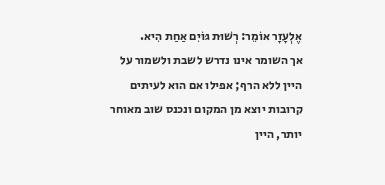אֶלְעָזָר אוֹמֵר: רְשׁוּת גּוֹיִם אַחַת הִיא.
אך השומר אינו נדרש לשבת ולשמור על היין ללא הרף; אפילו אם הוא לעיתים קרובות יוצא מן המקום ונכנס שוב מאוחר יותר, היין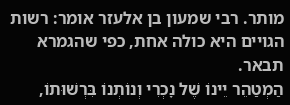מותר. רבי שמעון בן אלעזר אומר: רשות הגויים היא כולה אחת, כפי שהגמרא תבאר.
הַמְטַהֵר יֵינוֹ שֶׁל נׇכְרִי וְנוֹתְנוֹ בִּרְשׁוּתוֹ,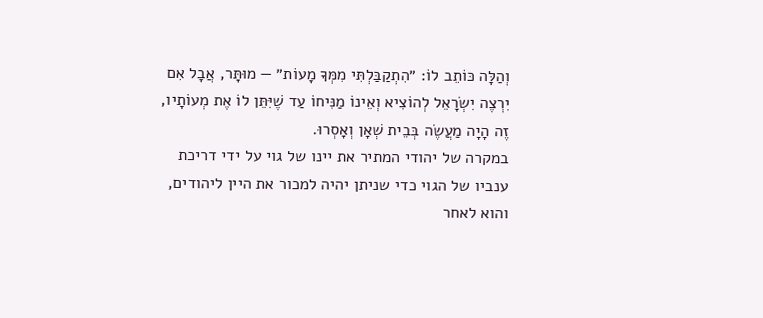וְהַלָּה כּוֹתֵב לוֹ: ״הִתְקַבַּלְתִּי מִמְּךָ מָעוֹת״ — מוּתָּר, אֲבָל אִם יִרְצֶה יִשְׂרָאֵל לְהוֹצִיא וְאֵינוֹ מַנִּיחוֹ עַד שֶׁיִּתֵּן לוֹ אֶת מְעוֹתָיו, זֶה הָיָה מַעֲשֶׂה בְּבֵית שְׁאָן וְאָסְרוּ.
במקרה של יהודי המתיר את יינו של גוי על ידי דריכת ענביו של הגוי כדי שניתן יהיה למכור את היין ליהודים, והוא לאחר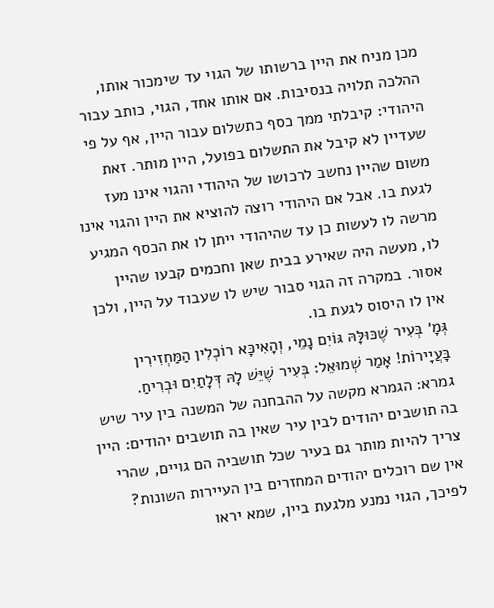מכן מניח את היין ברשותו של הגוי עד שימכור אותו, ההלכה תלויה בנסיבות. אם אותו אחד, הגוי, כותב עבור היהודי: קיבלתי ממך כסף כתשלום עבור היין, אף על פי שעדיין לא קיבל את התשלום בפועל, היין מותר. זאת משום שהיין נחשב לרכושו של היהודי והגוי אינו מעז לגעת בו. אבל אם היהודי רוצה להוציא את היין והגוי אינו מרשה לו לעשות כן עד שהיהודי ייתן לו את הכסף המגיע לו, מעשה היה שאירע בבית שאן וחכמים קבעו שהיין אסור. במקרה זה הגוי סבור שיש לו שעבוד על היין, ולכן אין לו היסוס לגעת בו.
גְּמָ׳ בְּעִיר שֶׁכּוּלָּהּ גּוֹיִם נָמֵי, וְהָאִיכָּא רוֹכְלִין הַמַּחְזִירִין בָּעֲיָירוֹת! אָמַר שְׁמוּאֵל: בְּעִיר שֶׁיֵּשׁ לָהּ דְּלָתַיִם וּבְרִיחַ.
גמרא: הגמרא מקשה על ההבחנה של המשנה בין עיר שיש בה תושבים יהודים לבין עיר שאין בה תושבים יהודים: היין צריך להיות מותר גם בעיר שכל תושביה הם גויים, שהרי אין שם רוכלים יהודים המחזרים בין העיירות השונות? לפיכך, הגוי נמנע מלגעת ביין, שמא יראו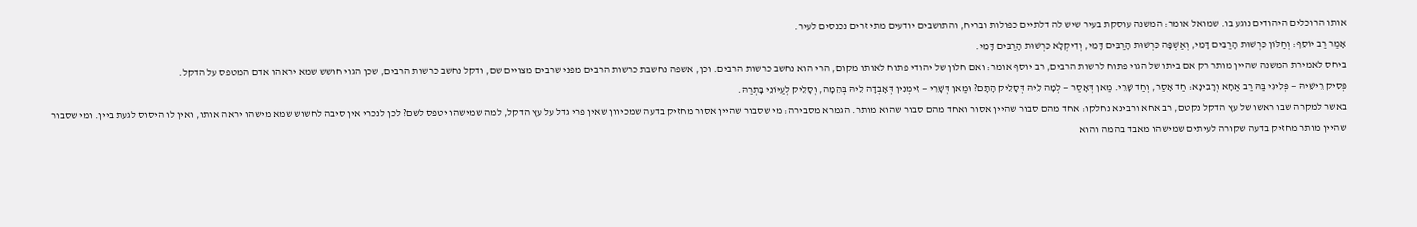אותו הרוכלים היהודים נוגע בו. שמואל אומר: המשנה עוסקת בעיר שיש לה דלתיים כפולות ובריח, והתושבים יודעים מתי זרים נכנסים לעיר.
אָמַר רַב יוֹסֵף: וְחַלּוֹן כִּרְשׁוּת הָרַבִּים דָּמֵי, וְאַשְׁפָּה כִּרְשׁוּת הָרַבִּים דָּמֵי, וְדִיקְלָא כִּרְשׁוּת הָרַבִּים דָּמֵי.
ביחס לאמירת המשנה שהיין מותר רק אם ביתו של הגוי פתוח לרשות הרבים, רב יוסף אומר: ואם חלון של יהודי פתוח לאותו מקום, הרי הוא נחשב כרשות הרבים. וכן, אשפה נחשבת כרשות הרבים מפני שרבים מצויים שם, ודקל נחשב כרשות הרבים, שכן הגוי חושש שמא יראהו אדם המטפס על הדקל.
פְּסִיק רֵישֵׁיהּ — פְּלִיגִי בַּהּ רַב אַחָא וְרָבִינָא: חַד אָסַר, וְחַד שָׁרֵי. מַאן דְּאָסַר — לְמָה לֵיהּ דְּסָלֵיק הָתָם? וּמַאן דְּשָׁרֵי — זִימְנִין דְּאָבְדָה לֵיהּ בְּהֵמָה, וְסָלֵיק לְעַיּוֹנֵי בָּתְרַהּ.
באשר למקרה שבו ראשו של עץ הדקל נקטם, רב אחא ורבינא נחלקו: אחד מהם סבור שהיין אסור ואחד מהם סבור שהוא מותר. הגמרא מסבירה: מי שסבור שהיין אסור מחזיק בדעה שמכיוון שאין פרי גדל על עץ הדקל, למה שמישהו יטפס לשם? לכן לנכרי אין סיבה לחשוש שמא מישהו יראה אותו, ואין לו היסוס לגעת ביין. ומי שסבור שהיין מותר מחזיק בדעה שקורה לעיתים שמישהו מאבד בהמה והוא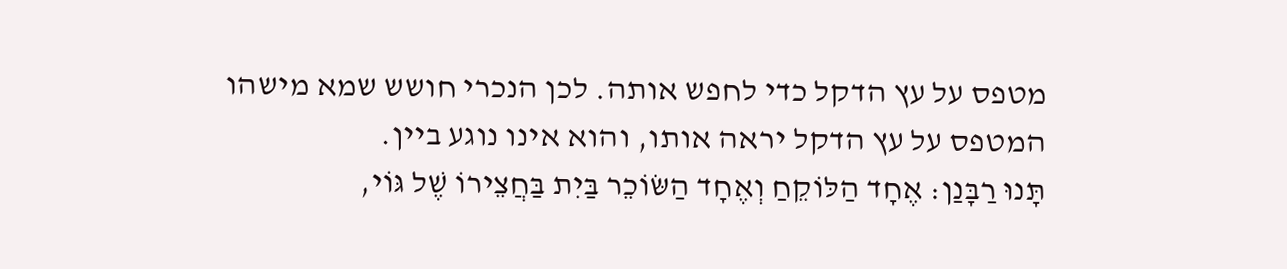מטפס על עץ הדקל כדי לחפש אותה. לכן הנכרי חושש שמא מישהו המטפס על עץ הדקל יראה אותו, והוא אינו נוגע ביין.
תָּנוּ רַבָּנַן: אֶחָד הַלּוֹקֵחַ וְאֶחָד הַשּׂוֹכֵר בַּיִת בַּחֲצֵירוֹ שֶׁל גּוֹי,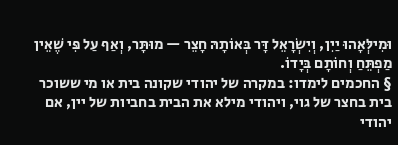וּמִילְּאָהוּ יַיִן, וְיִשְׂרָאֵל דָּר בְּאוֹתָהּ חָצֵר — מוּתָּר, וְאַף עַל פִּי שֶׁאֵין מַפְתֵּחַ וְחוֹתָם בְּיָדוֹ.
§ החכמים לימדו: במקרה של יהודי שקונה בית או מי ששוכר בית בחצר של גוי, ויהודי מילא את הבית בחביות של יין, אם יהודי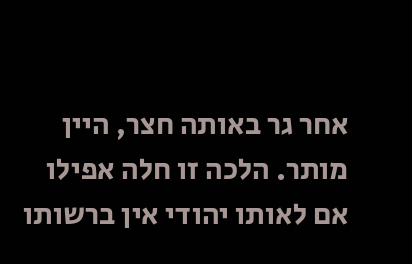אחר גר באותה חצר, היין מותר. הלכה זו חלה אפילו אם לאותו יהודי אין ברשותו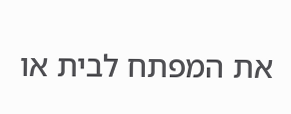את המפתח לבית או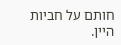חותם על חביות היין.